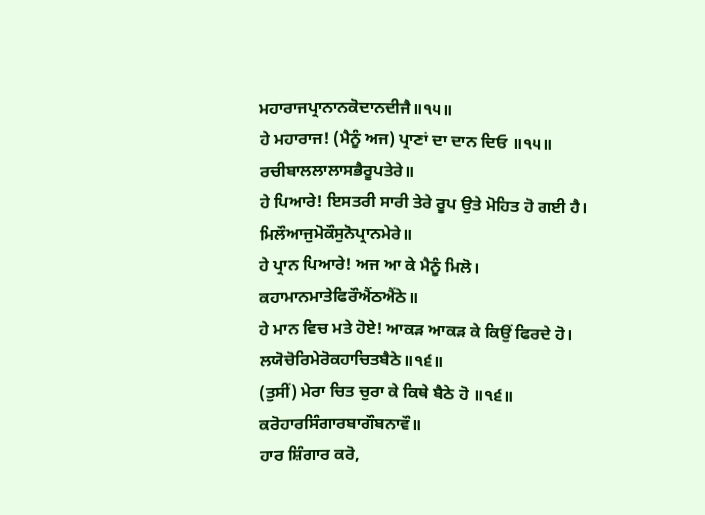ਮਹਾਰਾਜਪ੍ਰਾਨਾਨਕੋਦਾਨਦੀਜੈ॥੧੫॥
ਹੇ ਮਹਾਰਾਜ! (ਮੈਨੂੰ ਅਜ) ਪ੍ਰਾਣਾਂ ਦਾ ਦਾਨ ਦਿਓ ॥੧੫॥
ਰਚੀਬਾਲਲਾਲਾਸਭੈਰੂਪਤੇਰੇ॥
ਹੇ ਪਿਆਰੇ! ਇਸਤਰੀ ਸਾਰੀ ਤੇਰੇ ਰੂਪ ਉਤੇ ਮੋਹਿਤ ਹੋ ਗਈ ਹੈ।
ਮਿਲੌਆਜੁਮੋਕੌਸੁਨੋਪ੍ਰਾਨਮੇਰੇ॥
ਹੇ ਪ੍ਰਾਨ ਪਿਆਰੇ! ਅਜ ਆ ਕੇ ਮੈਨੂੰ ਮਿਲੋ।
ਕਹਾਮਾਨਮਾਤੇਫਿਰੌਐਂਠਐਂਠੇ॥
ਹੇ ਮਾਨ ਵਿਚ ਮਤੇ ਹੋਏ! ਆਕੜ ਆਕੜ ਕੇ ਕਿਉਂ ਫਿਰਦੇ ਹੋ।
ਲਯੋਚੋਰਿਮੇਰੋਕਹਾਚਿਤਬੈਠੇ॥੧੬॥
(ਤੁਸੀਂ) ਮੇਰਾ ਚਿਤ ਚੁਰਾ ਕੇ ਕਿਥੇ ਬੈਠੇ ਹੋ ॥੧੬॥
ਕਰੋਹਾਰਸਿੰਗਾਰਬਾਗੌਬਨਾਵੌ॥
ਹਾਰ ਸ਼ਿੰਗਾਰ ਕਰੋ,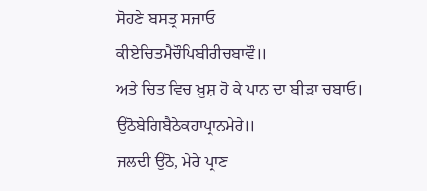ਸੋਹਣੇ ਬਸਤ੍ਰ ਸਜਾਓ
ਕੀਏਚਿਤਮੈਚੌਪਿਬੀਰੀਚਬਾਵੌ॥
ਅਤੇ ਚਿਤ ਵਿਚ ਖ਼ੁਸ਼ ਹੋ ਕੇ ਪਾਨ ਦਾ ਬੀੜਾ ਚਬਾਓ।
ਉਠੋਬੇਗਿਬੈਠੇਕਹਾਪ੍ਰਾਨਮੇਰੇ॥
ਜਲਦੀ ਉਠੋ, ਮੇਰੇ ਪ੍ਰਾਣ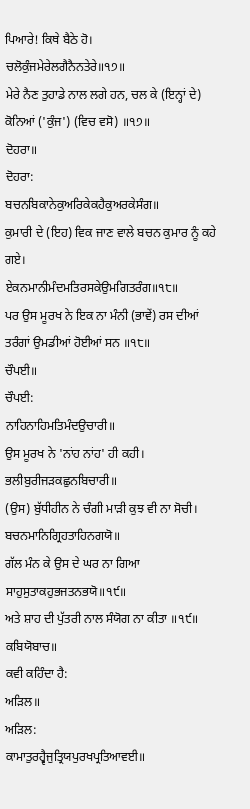ਪਿਆਰੇ! ਕਿਥੇ ਬੈਠੇ ਹੋ।
ਚਲੋਕੁੰਜਮੇਰੇਲਗੈਨੈਨਤੇਰੇ॥੧੭॥
ਮੇਰੇ ਨੈਣ ਤੁਹਾਡੇ ਨਾਲ ਲਗੇ ਹਨ, ਚਲ ਕੇ (ਇਨ੍ਹਾਂ ਦੇ) ਕੋਨਿਆਂ ('ਕੁੰਜ') (ਵਿਚ ਵਸੋ) ॥੧੭॥
ਦੋਹਰਾ॥
ਦੋਹਰਾ:
ਬਚਨਬਿਕਾਨੇਕੁਅਰਿਕੇਕਹੈਕੁਅਰਕੇਸੰਗ॥
ਕੁਮਾਰੀ ਦੇ (ਇਹ) ਵਿਕ ਜਾਣ ਵਾਲੇ ਬਚਨ ਕੁਮਾਰ ਨੂੰ ਕਹੇ ਗਏ।
ਏਕਨਮਾਨੀਮੰਦਮਤਿਰਸਕੇਉਮਗਿਤਰੰਗ॥੧੮॥
ਪਰ ਉਸ ਮੂਰਖ ਨੇ ਇਕ ਨਾ ਮੰਨੀ (ਭਾਵੇਂ) ਰਸ ਦੀਆਂ ਤਰੰਗਾਂ ਉਮਡੀਆਂ ਹੋਈਆਂ ਸਨ ॥੧੮॥
ਚੌਪਈ॥
ਚੌਪਈ:
ਨਾਹਿਨਾਹਿਮਤਿਮੰਦਉਚਾਰੀ॥
ਉਸ ਮੂਰਖ ਨੇ 'ਨਾਂਹ ਨਾਂਹ' ਹੀ ਕਹੀ।
ਭਲੀਬੁਰੀਜੜਕਛੁਨਬਿਚਾਰੀ॥
(ਉਸ) ਬੁੱਧੀਹੀਨ ਨੇ ਚੰਗੀ ਮਾੜੀ ਕੁਝ ਵੀ ਨਾ ਸੋਚੀ।
ਬਚਨਮਾਨਿਗ੍ਰਿਹਤਾਹਿਨਗਯੋ॥
ਗੱਲ ਮੰਨ ਕੇ ਉਸ ਦੇ ਘਰ ਨਾ ਗਿਆ
ਸਾਹੁਸੁਤਾਕਹੁਭਜਤਨਭਯੋ॥੧੯॥
ਅਤੇ ਸ਼ਾਹ ਦੀ ਪੁੱਤਰੀ ਨਾਲ ਸੰਯੋਗ ਨਾ ਕੀਤਾ ॥੧੯॥
ਕਬਿਯੋਬਾਚ॥
ਕਵੀ ਕਹਿੰਦਾ ਹੈ:
ਅੜਿਲ॥
ਅੜਿਲ:
ਕਾਮਾਤੁਰਹ੍ਵੈਜੁਤ੍ਰਿਯਪੁਰਖਪ੍ਰਤਿਆਵਈ॥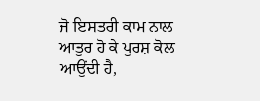ਜੋ ਇਸਤਰੀ ਕਾਮ ਨਾਲ ਆਤੁਰ ਹੋ ਕੇ ਪੁਰਸ਼ ਕੋਲ ਆਉਂਦੀ ਹੈ,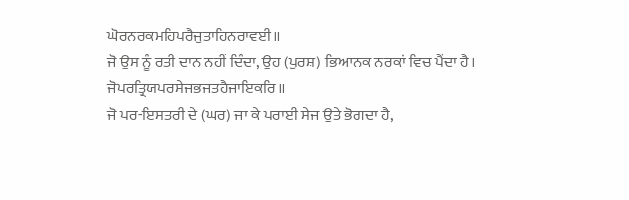ਘੋਰਨਰਕਮਹਿਪਰੈਜੁਤਾਹਿਨਰਾਵਈ॥
ਜੋ ਉਸ ਨੂੰ ਰਤੀ ਦਾਨ ਨਹੀਂ ਦਿੰਦਾ, ਉਹ (ਪੁਰਸ਼) ਭਿਆਨਕ ਨਰਕਾਂ ਵਿਚ ਪੈਂਦਾ ਹੈ।
ਜੋਪਰਤ੍ਰਿਯਪਰਸੇਜਭਜਤਹੈਜਾਇਕਰਿ॥
ਜੋ ਪਰ-ਇਸਤਰੀ ਦੇ (ਘਰ) ਜਾ ਕੇ ਪਰਾਈ ਸੇਜ ਉਤੇ ਭੋਗਦਾ ਹੈ,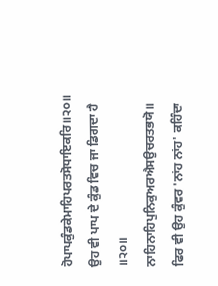ਹੋਪਾਪਕੁੰਡਕੇਮਾਹਿਪਰਤਸੋਧਾਇਕਰਿ॥੨੦॥
ਉਹ ਵੀ ਪਾਪ ਦੇ ਕੁੰਡ ਵਿਚ ਜਾ ਡਿਗਦਾ ਹੈ ॥੨੦॥
ਨਾਹਿਨਾਹਿਪੁਨਿਕੁਅਰਐਸਉਚਰਤਭਯੋ॥
ਫਿਰ ਵੀ ਉਹ ਕੁੰਵਰ 'ਨਾਂਹ ਨਾਂਹ' ਕਹਿੰਦਾ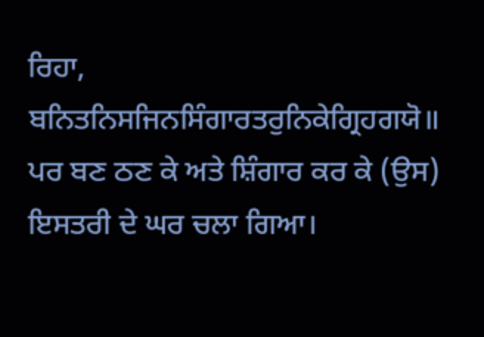ਰਿਹਾ,
ਬਨਿਤਨਿਸਜਿਨਸਿੰਗਾਰਤਰੁਨਿਕੇਗ੍ਰਿਹਗਯੋ॥
ਪਰ ਬਣ ਠਣ ਕੇ ਅਤੇ ਸ਼ਿੰਗਾਰ ਕਰ ਕੇ (ਉਸ) ਇਸਤਰੀ ਦੇ ਘਰ ਚਲਾ ਗਿਆ।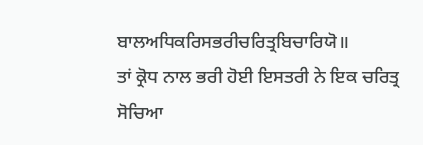ਬਾਲਅਧਿਕਰਿਸਭਰੀਚਰਿਤ੍ਰਬਿਚਾਰਿਯੋ॥
ਤਾਂ ਕ੍ਰੋਧ ਨਾਲ ਭਰੀ ਹੋਈ ਇਸਤਰੀ ਨੇ ਇਕ ਚਰਿਤ੍ਰ ਸੋਚਿਆ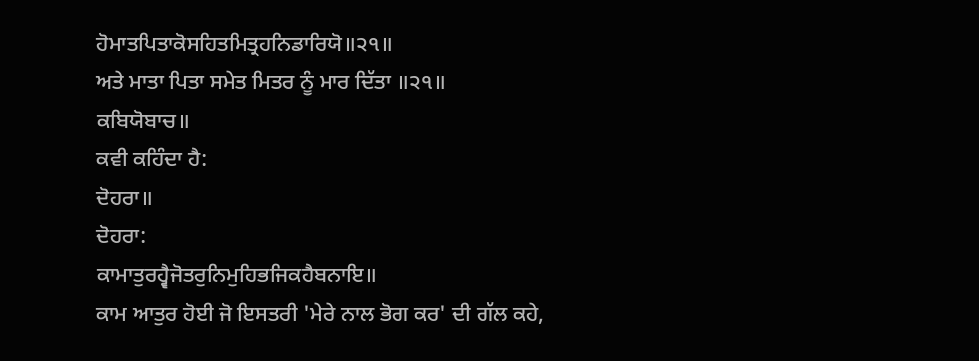ਹੋਮਾਤਪਿਤਾਕੋਸਹਿਤਮਿਤ੍ਰਹਨਿਡਾਰਿਯੋ॥੨੧॥
ਅਤੇ ਮਾਤਾ ਪਿਤਾ ਸਮੇਤ ਮਿਤਰ ਨੂੰ ਮਾਰ ਦਿੱਤਾ ॥੨੧॥
ਕਬਿਯੋਬਾਚ॥
ਕਵੀ ਕਹਿੰਦਾ ਹੈ:
ਦੋਹਰਾ॥
ਦੋਹਰਾ:
ਕਾਮਾਤੁਰਹ੍ਵੈਜੋਤਰੁਨਿਮੁਹਿਭਜਿਕਹੈਬਨਾਇ॥
ਕਾਮ ਆਤੁਰ ਹੋਈ ਜੋ ਇਸਤਰੀ 'ਮੇਰੇ ਨਾਲ ਭੋਗ ਕਰ' ਦੀ ਗੱਲ ਕਹੇ,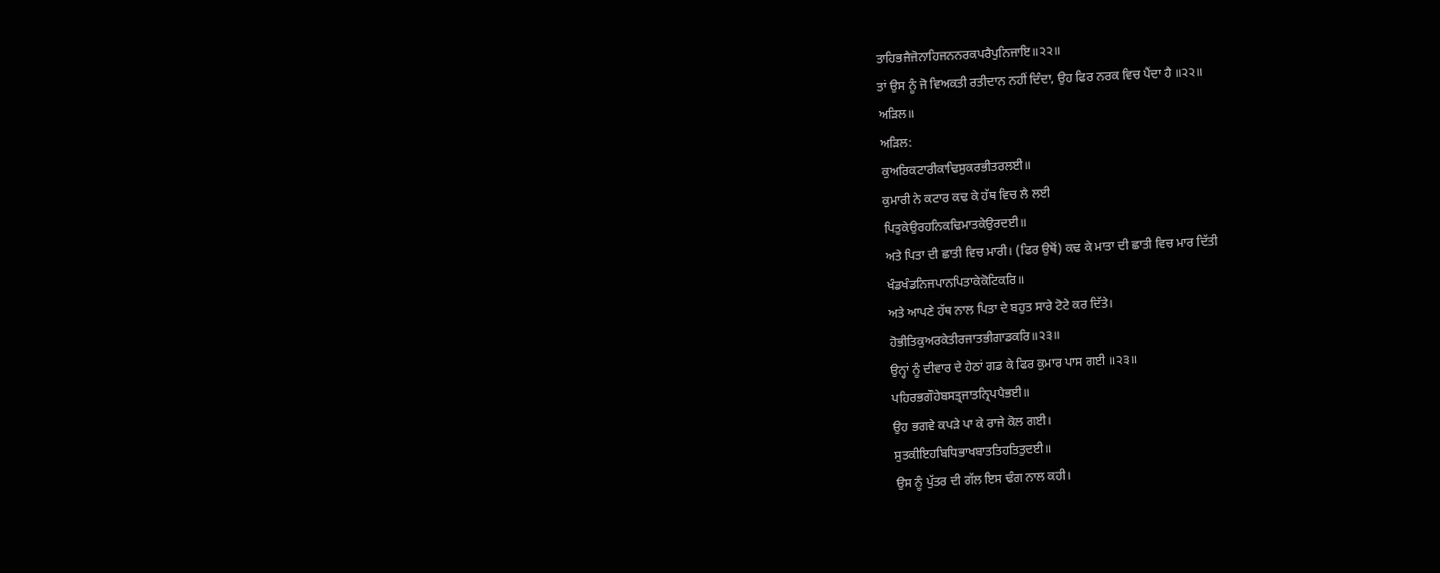ਤਾਹਿਭਜੈਜੋਨਾਹਿਜਨਨਰਕਪਰੈਪੁਨਿਜਾਇ॥੨੨॥
ਤਾਂ ਉਸ ਨੂੰ ਜੋ ਵਿਅਕਤੀ ਰਤੀਦਾਨ ਨਹੀਂ ਦਿੰਦਾ, ਉਹ ਫਿਰ ਨਰਕ ਵਿਚ ਪੈਂਦਾ ਹੈ ॥੨੨॥
ਅੜਿਲ॥
ਅੜਿਲ:
ਕੁਅਰਿਕਟਾਰੀਕਾਢਿਸੁਕਰਭੀਤਰਲਈ॥
ਕੁਮਾਰੀ ਨੇ ਕਟਾਰ ਕਢ ਕੇ ਹੱਥ ਵਿਚ ਲੈ ਲਈ
ਪਿਤੁਕੇਉਰਹਨਿਕਢਿਮਾਤਕੇਉਰਦਈ॥
ਅਤੇ ਪਿਤਾ ਦੀ ਛਾਤੀ ਵਿਚ ਮਾਰੀ। (ਫਿਰ ਉਥੋਂ) ਕਢ ਕੇ ਮਾਤਾ ਦੀ ਛਾਤੀ ਵਿਚ ਮਾਰ ਦਿੱਤੀ
ਖੰਡਖੰਡਨਿਜਪਾਨਪਿਤਾਕੇਕੋਟਿਕਰਿ॥
ਅਤੇ ਆਪਣੇ ਹੱਥ ਨਾਲ ਪਿਤਾ ਦੇ ਬਹੁਤ ਸਾਰੇ ਟੋਟੇ ਕਰ ਦਿੱਤੇ।
ਹੋਭੀਤਿਕੁਅਰਕੇਤੀਰਜਾਤਭੀਗਾਡਕਰਿ॥੨੩॥
ਉਨ੍ਹਾਂ ਨੂੰ ਦੀਵਾਰ ਦੇ ਹੇਠਾਂ ਗਡ ਕੇ ਫਿਰ ਕੁਮਾਰ ਪਾਸ ਗਈ ॥੨੩॥
ਪਹਿਰਭਗੌਹੇਬਸਤ੍ਰਜਾਤਨ੍ਰਿਪਪੈਭਈ॥
ਉਹ ਭਗਵੇ ਕਪੜੇ ਪਾ ਕੇ ਰਾਜੇ ਕੋਲ ਗਈ।
ਸੁਤਕੀਇਹਬਿਧਿਭਾਖਬਾਤਤਿਹਤਿਤੁਦਈ॥
ਉਸ ਨੂੰ ਪੁੱਤਰ ਦੀ ਗੱਲ ਇਸ ਢੰਗ ਨਾਲ ਕਹੀ।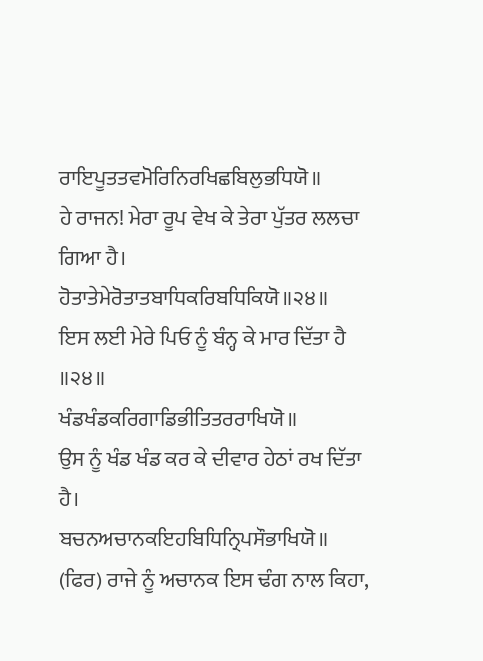ਰਾਇਪੂਤਤਵਮੋਰਿਨਿਰਖਿਛਬਿਲੁਭਧਿਯੋ॥
ਹੇ ਰਾਜਨ! ਮੇਰਾ ਰੂਪ ਵੇਖ ਕੇ ਤੇਰਾ ਪੁੱਤਰ ਲਲਚਾ ਗਿਆ ਹੈ।
ਹੋਤਾਤੇਮੇਰੋਤਾਤਬਾਧਿਕਰਿਬਧਿਕਿਯੋ॥੨੪॥
ਇਸ ਲਈ ਮੇਰੇ ਪਿਓ ਨੂੰ ਬੰਨ੍ਹ ਕੇ ਮਾਰ ਦਿੱਤਾ ਹੈ ॥੨੪॥
ਖੰਡਖੰਡਕਰਿਗਾਡਿਭੀਤਿਤਰਰਾਖਿਯੋ॥
ਉਸ ਨੂੰ ਖੰਡ ਖੰਡ ਕਰ ਕੇ ਦੀਵਾਰ ਹੇਠਾਂ ਰਖ ਦਿੱਤਾ ਹੈ।
ਬਚਨਅਚਾਨਕਇਹਬਿਧਿਨ੍ਰਿਪਸੌਭਾਖਿਯੋ॥
(ਫਿਰ) ਰਾਜੇ ਨੂੰ ਅਚਾਨਕ ਇਸ ਢੰਗ ਨਾਲ ਕਿਹਾ,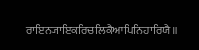ਰਾਇਨ੍ਯਾਇਕਰਿਚਲਿਕੈਆਪਿਨਿਹਾਰਿਯੈ॥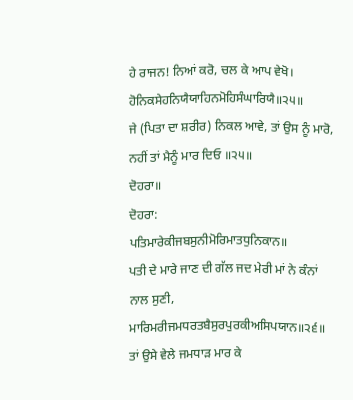ਹੇ ਰਾਜਨ! ਨਿਆਂ ਕਰੋ, ਚਲ ਕੇ ਆਪ ਵੇਖੋ।
ਹੋਨਿਕਸੇਹਨਿਯੈਯਾਹਿਨਮੋਹਿਸੰਘਾਰਿਯੈ॥੨੫॥
ਜੇ (ਪਿਤਾ ਦਾ ਸ਼ਰੀਰ) ਨਿਕਲ ਆਵੇ, ਤਾਂ ਉਸ ਨੂੰ ਮਾਰੋ, ਨਹੀਂ ਤਾਂ ਮੈਨੂੰ ਮਾਰ ਦਿਓ ॥੨੫॥
ਦੋਹਰਾ॥
ਦੋਹਰਾ:
ਪਤਿਮਾਰੇਕੀਜਬਸੁਨੀਮੋਰਿਮਾਤਧੁਨਿਕਾਨ॥
ਪਤੀ ਦੇ ਮਾਰੇ ਜਾਣ ਦੀ ਗੱਲ ਜਦ ਮੇਰੀ ਮਾਂ ਨੇ ਕੰਨਾਂ ਨਾਲ ਸੁਣੀ,
ਮਾਰਿਮਰੀਜਮਧਰਤਬੈਸੁਰਪੁਰਕੀਅਸਿਪਯਾਨ॥੨੬॥
ਤਾਂ ਉਸੇ ਵੇਲੇ ਜਮਧਾੜ ਮਾਰ ਕੇ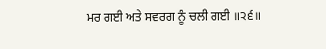ਮਰ ਗਈ ਅਤੇ ਸਵਰਗ ਨੂੰ ਚਲੀ ਗਈ ॥੨੬॥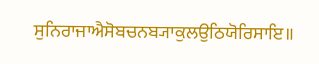ਸੁਨਿਰਾਜਾਐਸੋਬਚਨਬ੍ਯਾਕੁਲਉਠਿਯੋਰਿਸਾਇ॥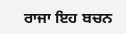ਰਾਜਾ ਇਹ ਬਚਨ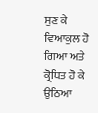ਸੁਣ ਕੇ ਵਿਆਕੁਲ ਹੋ ਗਿਆ ਅਤੇ ਕ੍ਰੋਧਿਤ ਹੋ ਕੇ ਉਠਿਆ